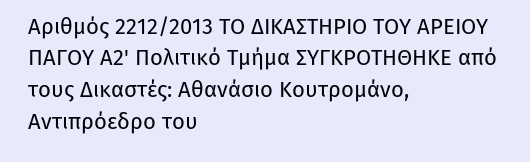Αριθμός 2212/2013 ΤΟ ΔΙΚΑΣΤΗΡΙΟ ΤΟΥ ΑΡΕΙΟΥ ΠΑΓΟΥ Α2' Πολιτικό Τμήμα ΣΥΓΚΡΟΤΗΘΗΚΕ από τους Δικαστές: Αθανάσιο Κουτρομάνο, Αντιπρόεδρο του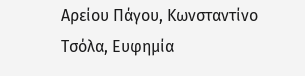Αρείου Πάγου, Κωνσταντίνο Τσόλα, Ευφημία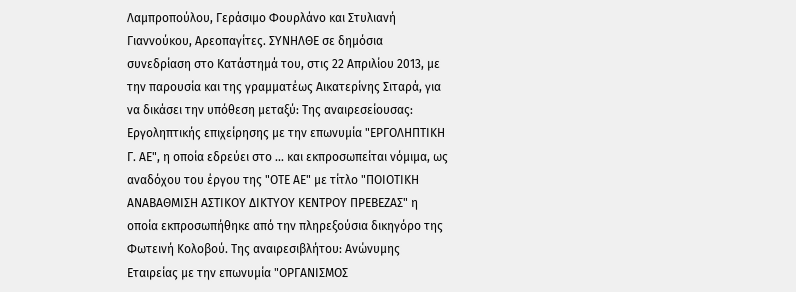Λαμπροπούλου, Γεράσιμο Φουρλάνο και Στυλιανή Γιαννούκου, Αρεοπαγίτες. ΣΥΝΗΛΘΕ σε δημόσια συνεδρίαση στο Κατάστημά του, στις 22 Απριλίου 2013, με την παρουσία και της γραμματέως Αικατερίνης Σιταρά, για να δικάσει την υπόθεση μεταξύ: Της αναιρεσείουσας: Εργοληπτικής επιχείρησης με την επωνυμία "ΕΡΓΟΛΗΠΤΙΚΗ Γ. ΑΕ", η οποία εδρεύει στο ... και εκπροσωπείται νόμιμα, ως αναδόχου του έργου της "ΟΤΕ ΑΕ" με τίτλο "ΠΟΙΟΤΙΚΗ ΑΝΑΒΑΘΜΙΣΗ ΑΣΤΙΚΟΥ ΔΙΚΤΥΟΥ ΚΕΝΤΡΟΥ ΠΡΕΒΕΖΑΣ" η οποία εκπροσωπήθηκε από την πληρεξούσια δικηγόρο της Φωτεινή Κολοβού. Της αναιρεσιβλήτου: Ανώνυμης Εταιρείας με την επωνυμία "ΟΡΓΑΝΙΣΜΟΣ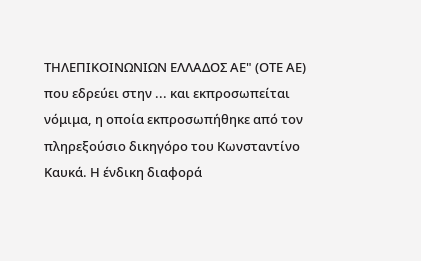ΤΗΛΕΠΙΚΟΙΝΩΝΙΩΝ ΕΛΛΑΔΟΣ ΑΕ" (ΟΤΕ ΑΕ) που εδρεύει στην ... και εκπροσωπείται νόμιμα, η οποία εκπροσωπήθηκε από τον πληρεξούσιο δικηγόρο του Κωνσταντίνο Καυκά. Η ένδικη διαφορά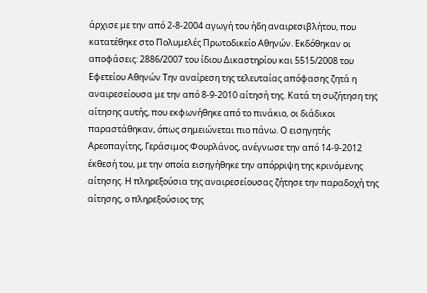άρχισε με την από 2-8-2004 αγωγή του ήδη αναιρεσιβλήτου, που κατατέθηκε στο Πολυμελές Πρωτοδικείο Αθηνών. Εκδόθηκαν οι αποφάσεις: 2886/2007 του ίδιου Δικαστηρίου και 5515/2008 του Εφετείου Αθηνών Την αναίρεση της τελευταίας απόφασης ζητά η αναιρεσείουσα με την από 8-9-2010 αίτησή της. Κατά τη συζήτηση της αίτησης αυτής, που εκφωνήθηκε από το πινάκιο, οι διάδικοι παραστάθηκαν, όπως σημειώνεται πιο πάνω. Ο εισηγητής Αρεοπαγίτης, Γεράσιμος Φουρλάνος, ανέγνωσε την από 14-9-2012 έκθεσή του, με την οποία εισηγήθηκε την απόρριψη της κρινόμενης αίτησης. Η πληρεξούσια της αναιρεσείουσας ζήτησε την παραδοχή της αίτησης, ο πληρεξούσιος της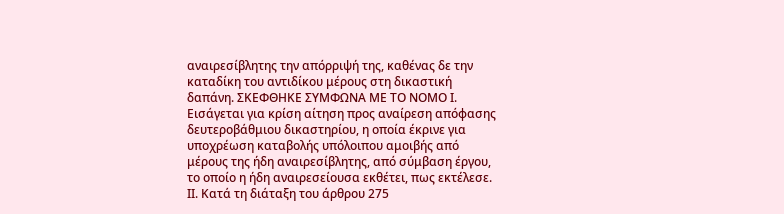αναιρεσίβλητης την απόρριψή της, καθένας δε την καταδίκη του αντιδίκου μέρους στη δικαστική δαπάνη. ΣΚΕΦΘΗΚΕ ΣΥΜΦΩΝΑ ΜΕ ΤΟ ΝΟΜΟ Ι. Εισάγεται για κρίση αίτηση προς αναίρεση απόφασης δευτεροβάθμιου δικαστηρίου, η οποία έκρινε για υποχρέωση καταβολής υπόλοιπου αμοιβής από μέρους της ήδη αναιρεσίβλητης, από σύμβαση έργου, το οποίο η ήδη αναιρεσείουσα εκθέτει, πως εκτέλεσε. ΙΙ. Κατά τη διάταξη του άρθρου 275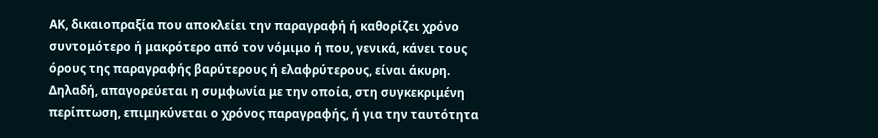ΑΚ, δικαιοπραξία που αποκλείει την παραγραφή ή καθορίζει χρόνο συντομότερο ή μακρότερο από τον νόμιμο ή που, γενικά, κάνει τους όρους της παραγραφής βαρύτερους ή ελαφρύτερους, είναι άκυρη. Δηλαδή, απαγορεύεται η συμφωνία με την οποία, στη συγκεκριμένη περίπτωση, επιμηκύνεται ο χρόνος παραγραφής, ή για την ταυτότητα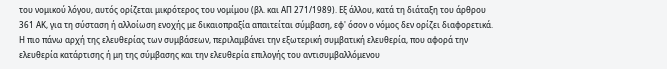του νομικού λόγου, αυτός ορίζεται μικρότερος του νομίμου (βλ. και ΑΠ 271/1989). Εξ άλλου, κατά τη διάταξη του άρθρου 361 ΑΚ, για τη σύσταση ή αλλοίωση ενοχής με δικαιοπραξία απαιτείται σύμβαση, εφ' όσον ο νόμος δεν ορίζει διαφορετικά. Η πιο πάνω αρχή της ελευθερίας των συμβάσεων, περιλαμβάνει την εξωτερική συμβατική ελευθερία, που αφορά την ελευθερία κατάρτισης ή μη της σύμβασης και την ελευθερία επιλογής του αντισυμβαλλόμενου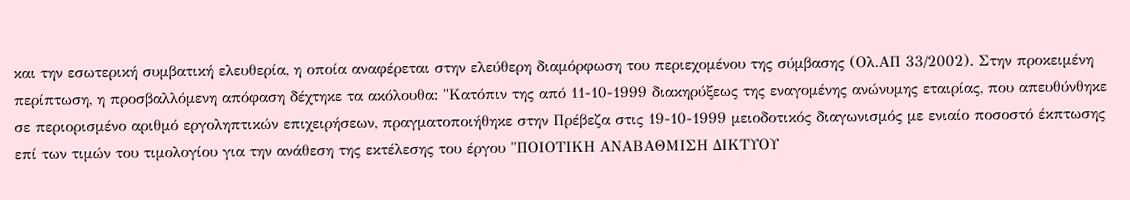και την εσωτερική συμβατική ελευθερία, η οποία αναφέρεται στην ελεύθερη διαμόρφωση του περιεχομένου της σύμβασης (Ολ.ΑΠ 33/2002). Στην προκειμένη περίπτωση, η προσβαλλόμενη απόφαση δέχτηκε τα ακόλουθα: "Κατόπιν της από 11-10-1999 διακηρύξεως της εναγομένης ανώνυμης εταιρίας, που απευθύνθηκε σε περιορισμένο αριθμό εργοληπτικών επιχειρήσεων, πραγματοποιήθηκε στην Πρέβεζα στις 19-10-1999 μειοδοτικός διαγωνισμός με ενιαίο ποσοστό έκπτωσης επί των τιμών του τιμολογίου για την ανάθεση της εκτέλεσης του έργου "ΠΟΙΟΤΙΚΗ ΑΝΑΒΑΘΜΙΣΗ ΔΙΚΤΥΟΥ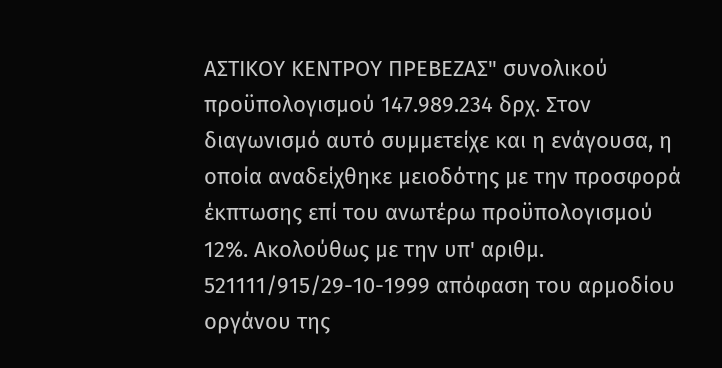ΑΣΤΙΚΟΥ ΚΕΝΤΡΟΥ ΠΡΕΒΕΖΑΣ" συνολικού προϋπολογισμού 147.989.234 δρχ. Στον διαγωνισμό αυτό συμμετείχε και η ενάγουσα, η οποία αναδείχθηκε μειοδότης με την προσφορά έκπτωσης επί του ανωτέρω προϋπολογισμού 12%. Ακολούθως με την υπ' αριθμ. 521111/915/29-10-1999 απόφαση του αρμοδίου οργάνου της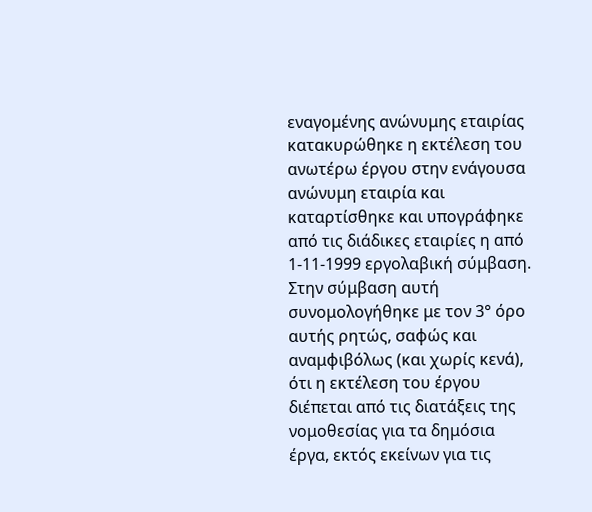εναγομένης ανώνυμης εταιρίας κατακυρώθηκε η εκτέλεση του ανωτέρω έργου στην ενάγουσα ανώνυμη εταιρία και καταρτίσθηκε και υπογράφηκε από τις διάδικες εταιρίες η από 1-11-1999 εργολαβική σύμβαση. Στην σύμβαση αυτή συνομολογήθηκε με τον 3° όρο αυτής ρητώς, σαφώς και αναμφιβόλως (και χωρίς κενά), ότι η εκτέλεση του έργου διέπεται από τις διατάξεις της νομοθεσίας για τα δημόσια έργα, εκτός εκείνων για τις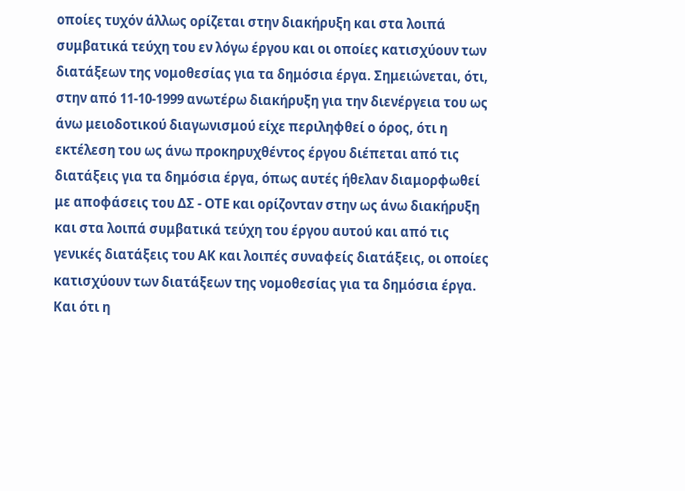οποίες τυχόν άλλως ορίζεται στην διακήρυξη και στα λοιπά συμβατικά τεύχη του εν λόγω έργου και οι οποίες κατισχύουν των διατάξεων της νομοθεσίας για τα δημόσια έργα. Σημειώνεται, ότι, στην από 11-10-1999 ανωτέρω διακήρυξη για την διενέργεια του ως άνω μειοδοτικού διαγωνισμού είχε περιληφθεί ο όρος, ότι η εκτέλεση του ως άνω προκηρυχθέντος έργου διέπεται από τις διατάξεις για τα δημόσια έργα, όπως αυτές ήθελαν διαμορφωθεί με αποφάσεις του ΔΣ - ΟΤΕ και ορίζονταν στην ως άνω διακήρυξη και στα λοιπά συμβατικά τεύχη του έργου αυτού και από τις γενικές διατάξεις του ΑΚ και λοιπές συναφείς διατάξεις, οι οποίες κατισχύουν των διατάξεων της νομοθεσίας για τα δημόσια έργα. Και ότι η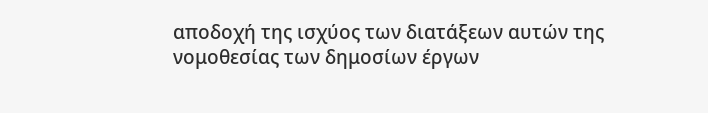αποδοχή της ισχύος των διατάξεων αυτών της νομοθεσίας των δημοσίων έργων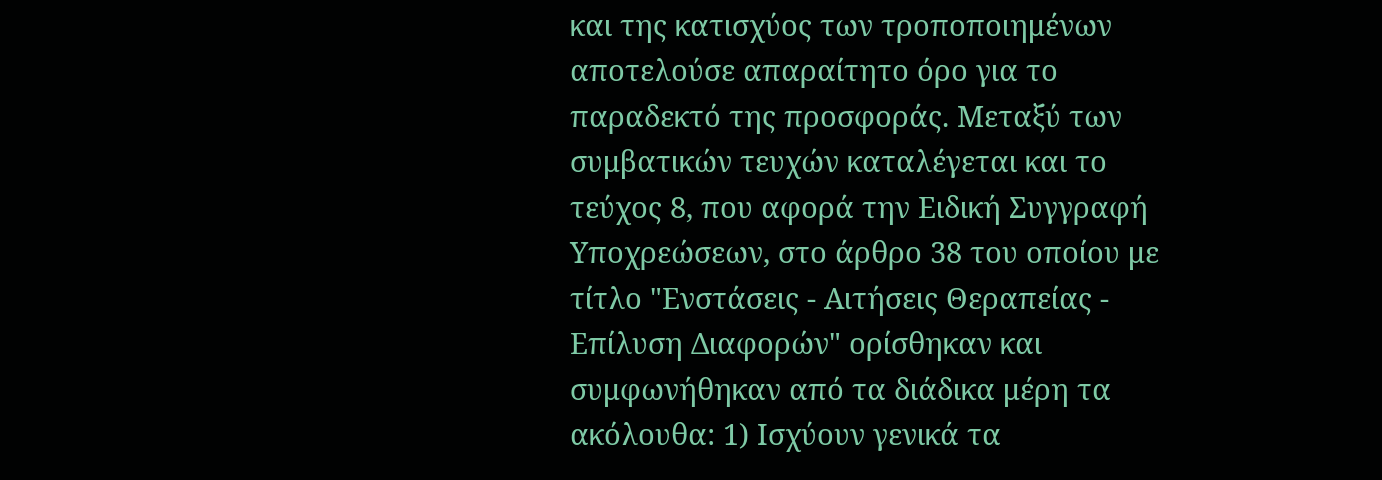και της κατισχύος των τροποποιημένων αποτελούσε απαραίτητο όρο για το παραδεκτό της προσφοράς. Μεταξύ των συμβατικών τευχών καταλέγεται και το τεύχος 8, που αφορά την Ειδική Συγγραφή Υποχρεώσεων, στο άρθρο 38 του οποίου με τίτλο "Ενστάσεις - Αιτήσεις Θεραπείας - Επίλυση Διαφορών" ορίσθηκαν και συμφωνήθηκαν από τα διάδικα μέρη τα ακόλουθα: 1) Ισχύουν γενικά τα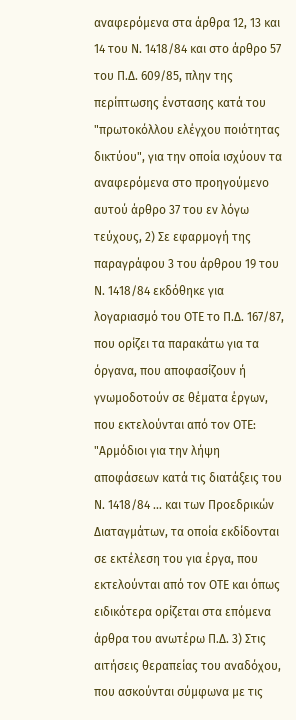αναφερόμενα στα άρθρα 12, 13 και 14 του Ν. 1418/84 και στο άρθρο 57 του Π.Δ. 609/85, πλην της περίπτωσης ένστασης κατά του "πρωτοκόλλου ελέγχου ποιότητας δικτύου", για την οποία ισχύουν τα αναφερόμενα στο προηγούμενο αυτού άρθρο 37 του εν λόγω τεύχους, 2) Σε εφαρμογή της παραγράφου 3 του άρθρου 19 του Ν. 1418/84 εκδόθηκε για λογαριασμό του ΟΤΕ το Π.Δ. 167/87, που ορίζει τα παρακάτω για τα όργανα, που αποφασίζουν ή γνωμοδοτούν σε θέματα έργων, που εκτελούνται από τον ΟΤΕ: "Αρμόδιοι για την λήψη αποφάσεων κατά τις διατάξεις του Ν. 1418/84 ... και των Προεδρικών Διαταγμάτων, τα οποία εκδίδονται σε εκτέλεση του για έργα, που εκτελούνται από τον ΟΤΕ και όπως ειδικότερα ορίζεται στα επόμενα άρθρα του ανωτέρω Π.Δ. 3) Στις αιτήσεις θεραπείας του αναδόχου, που ασκούνται σύμφωνα με τις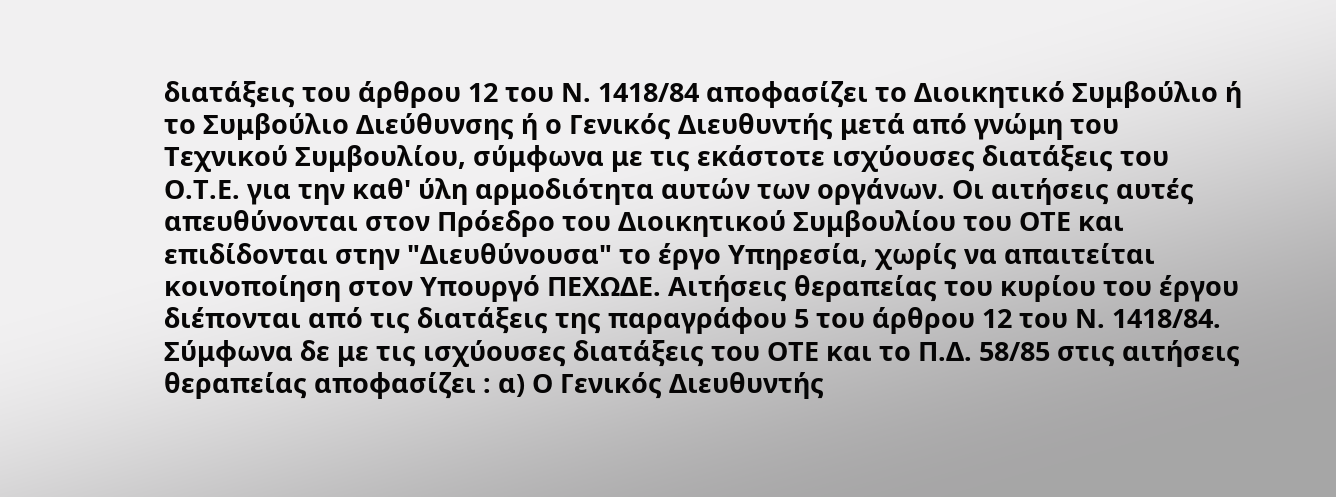διατάξεις του άρθρου 12 του Ν. 1418/84 αποφασίζει το Διοικητικό Συμβούλιο ή το Συμβούλιο Διεύθυνσης ή ο Γενικός Διευθυντής μετά από γνώμη του Τεχνικού Συμβουλίου, σύμφωνα με τις εκάστοτε ισχύουσες διατάξεις του Ο.Τ.Ε. για την καθ' ύλη αρμοδιότητα αυτών των οργάνων. Οι αιτήσεις αυτές απευθύνονται στον Πρόεδρο του Διοικητικού Συμβουλίου του ΟΤΕ και επιδίδονται στην "Διευθύνουσα" το έργο Υπηρεσία, χωρίς να απαιτείται κοινοποίηση στον Υπουργό ΠΕΧΩΔΕ. Αιτήσεις θεραπείας του κυρίου του έργου διέπονται από τις διατάξεις της παραγράφου 5 του άρθρου 12 του Ν. 1418/84. Σύμφωνα δε με τις ισχύουσες διατάξεις του ΟΤΕ και το Π.Δ. 58/85 στις αιτήσεις θεραπείας αποφασίζει : α) Ο Γενικός Διευθυντής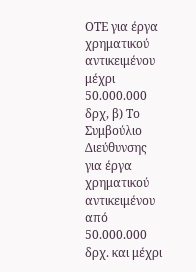ΟΤΕ για έργα χρηματικού αντικειμένου μέχρι 50.000.000 δρχ, β) Το Συμβούλιο Διεύθυνσης για έργα χρηματικού αντικειμένου από 50.000.000 δρχ. και μέχρι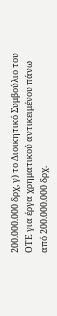200.000.000 δρχ, γ) το Διοικητικό Συμβούλιο του ΟΤΕ για έργα χρηματικού αντικειμένου πάνω από 200.000.000 δρχ.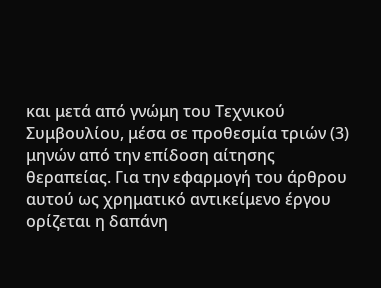και μετά από γνώμη του Τεχνικού Συμβουλίου, μέσα σε προθεσμία τριών (3) μηνών από την επίδοση αίτησης θεραπείας. Για την εφαρμογή του άρθρου αυτού ως χρηματικό αντικείμενο έργου ορίζεται η δαπάνη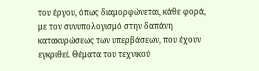του έργου, όπως διαμορφώνεται, κάθε φορά, με τον συνυπολογισμό στην δαπάνη κατακυρώσεως των υπερβάσεων, που έχουν εγκριθεί. Θέματα του τεχνικού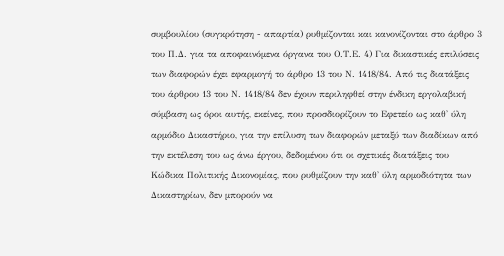συμβουλίου (συγκρότηση - απαρτία) ρυθμίζονται και κανονίζονται στο άρθρο 3 του Π.Δ. για τα αποφαινόμενα όργανα του Ο.Τ.Ε. 4) Για δικαστικές επιλύσεις των διαφορών έχει εφαρμογή το άρθρο 13 του Ν. 1418/84. Από τις διατάξεις του άρθρου 13 του Ν. 1418/84 δεν έχουν περιληφθεί στην ένδικη εργολαβική σύμβαση ως όροι αυτής, εκείνες, που προσδιορίζουν το Εφετείο ως καθ' ύλη αρμόδιο Δικαστήριο, για την επίλυση των διαφορών μεταξύ των διαδίκων από την εκτέλεση του ως άνω έργου, δεδομένου ότι οι σχετικές διατάξεις του Κώδικα Πολιτικής Δικονομίας, που ρυθμίζουν την καθ' ύλη αρμοδιότητα των Δικαστηρίων, δεν μπορούν να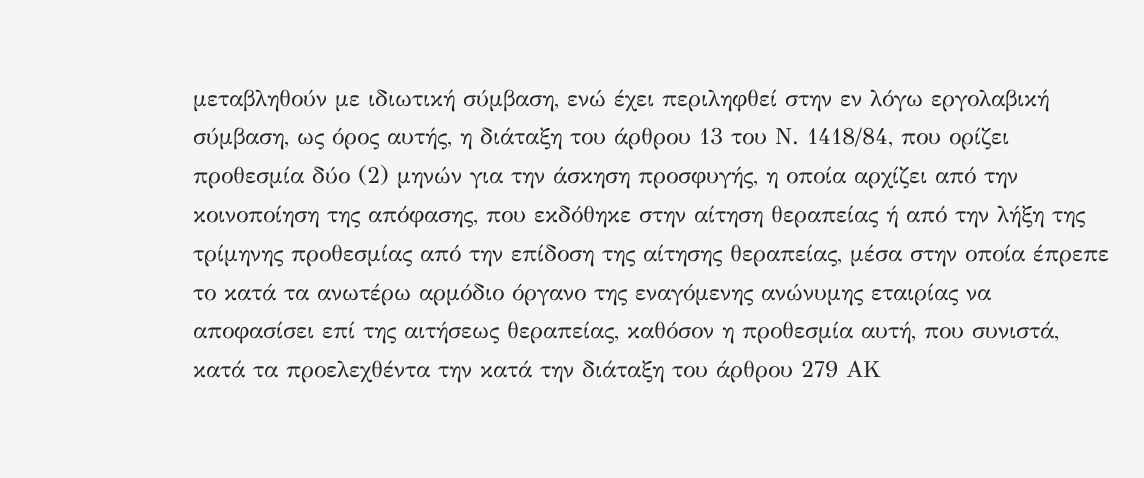μεταβληθούν με ιδιωτική σύμβαση, ενώ έχει περιληφθεί στην εν λόγω εργολαβική σύμβαση, ως όρος αυτής, η διάταξη του άρθρου 13 του Ν. 1418/84, που ορίζει προθεσμία δύο (2) μηνών για την άσκηση προσφυγής, η οποία αρχίζει από την κοινοποίηση της απόφασης, που εκδόθηκε στην αίτηση θεραπείας ή από την λήξη της τρίμηνης προθεσμίας από την επίδοση της αίτησης θεραπείας, μέσα στην οποία έπρεπε το κατά τα ανωτέρω αρμόδιο όργανο της εναγόμενης ανώνυμης εταιρίας να αποφασίσει επί της αιτήσεως θεραπείας, καθόσον η προθεσμία αυτή, που συνιστά, κατά τα προελεχθέντα την κατά την διάταξη του άρθρου 279 ΑΚ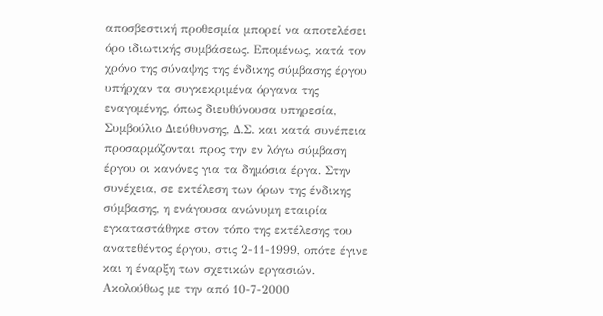αποσβεστική προθεσμία μπορεί να αποτελέσει όρο ιδιωτικής συμβάσεως. Επομένως, κατά τον χρόνο της σύναψης της ένδικης σύμβασης έργου υπήρχαν τα συγκεκριμένα όργανα της εναγομένης, όπως διευθύνουσα υπηρεσία, Συμβούλιο Διεύθυνσης, Δ.Σ. και κατά συνέπεια προσαρμόζονται προς την εν λόγω σύμβαση έργου οι κανόνες για τα δημόσια έργα. Στην συνέχεια, σε εκτέλεση των όρων της ένδικης σύμβασης, η ενάγουσα ανώνυμη εταιρία εγκαταστάθηκε στον τόπο της εκτέλεσης του ανατεθέντος έργου, στις 2-11-1999, οπότε έγινε και η έναρξη των σχετικών εργασιών. Ακολούθως με την από 10-7-2000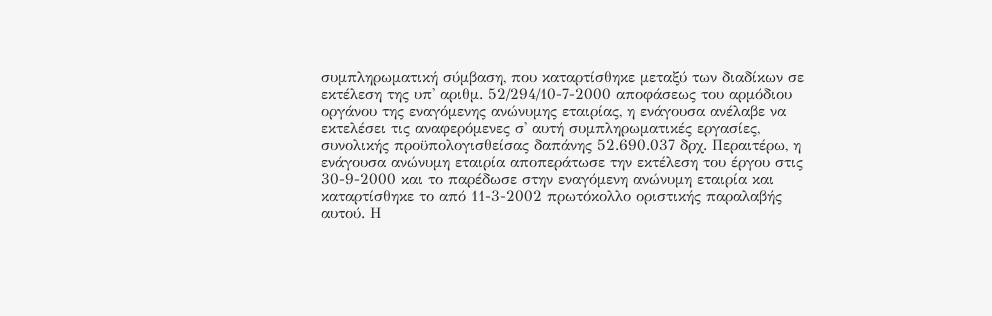συμπληρωματική σύμβαση, που καταρτίσθηκε μεταξύ των διαδίκων σε εκτέλεση της υπ' αριθμ. 52/294/10-7-2000 αποφάσεως του αρμόδιου οργάνου της εναγόμενης ανώνυμης εταιρίας, η ενάγουσα ανέλαβε να εκτελέσει τις αναφερόμενες σ' αυτή συμπληρωματικές εργασίες, συνολικής προϋπολογισθείσας δαπάνης 52.690.037 δρχ. Περαιτέρω, η ενάγουσα ανώνυμη εταιρία αποπεράτωσε την εκτέλεση του έργου στις 30-9-2000 και το παρέδωσε στην εναγόμενη ανώνυμη εταιρία και καταρτίσθηκε το από 11-3-2002 πρωτόκολλο οριστικής παραλαβής αυτού. Η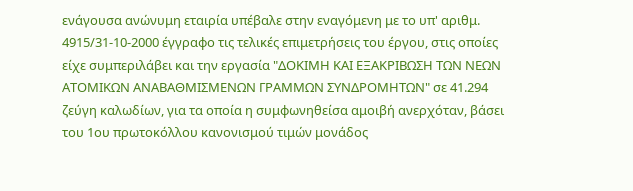ενάγουσα ανώνυμη εταιρία υπέβαλε στην εναγόμενη με το υπ' αριθμ. 4915/31-10-2000 έγγραφο τις τελικές επιμετρήσεις του έργου, στις οποίες είχε συμπεριλάβει και την εργασία "ΔΟΚΙΜΗ ΚΑΙ ΕΞΑΚΡΙΒΩΣΗ ΤΩΝ ΝΕΩΝ ΑΤΟΜΙΚΩΝ ΑΝΑΒΑΘΜΙΣΜΕΝΩΝ ΓΡΑΜΜΩΝ ΣΥΝΔΡΟΜΗΤΩΝ" σε 41.294 ζεύγη καλωδίων, για τα οποία η συμφωνηθείσα αμοιβή ανερχόταν, βάσει του 1ου πρωτοκόλλου κανονισμού τιμών μονάδος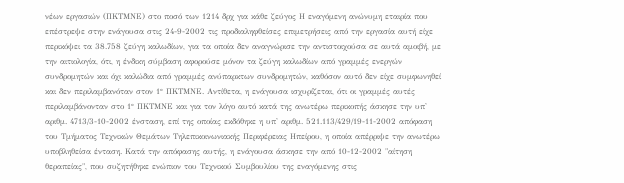νέων εργασιών (ΠΚΤΜΝΕ) στο ποσό των 1214 δρχ για κάθε ζεύγος Η εναγόμενη ανώνυμη εταιρία που επέστρεψε στην ενάγουσα στις 24-9-2002 τις προδιαληφθείσες επιμετρήσεις από την εργασία αυτή είχε περικόψει τα 38.758 ζεύγη καλωδίων, για τα οποία δεν αναγνώρισε την αντιστοιχούσα σε αυτά αμοιβή, με την αιτιολογία, ότι, η ένδικη σύμβαση αφορούσε μόνον τα ζεύγη καλωδίων από γραμμές ενεργών συνδρομητών και όχι καλώδια από γραμμές ανύπαρκτων συνδρομητών, καθόσον αυτό δεν είχε συμφωνηθεί και δεν περιλαμβανόταν στον 1° ΠΚΤΜΝΕ. Αντίθετα, η ενάγουσα ισχυρίζεται, ότι οι γραμμές αυτές περιλαμβάνονταν στο 1° ΠΚΤΜΝΕ και για τον λόγο αυτό κατά της ανωτέρω περικοπής άσκησε την υπ' αριθμ. 4713/3-10-2002 ένσταση, επί της οποίας εκδόθηκε η υπ' αριθμ. 521.113/429/19-11-2002 απόφαση του Τμήματος Τεχνικών Θεμάτων Τηλεπικοινωνιακής Περιφέρειας Ηπείρου, η οποία απέρριψε την ανωτέρω υποβληθείσα ένταση. Κατά την απόφασης αυτής, η ενάγουσα άσκησε την από 10-12-2002 "αίτηση θεραπείας", που συζητήθηκε ενώπιον του Τεχνικού Συμβουλίου της εναγόμενης στις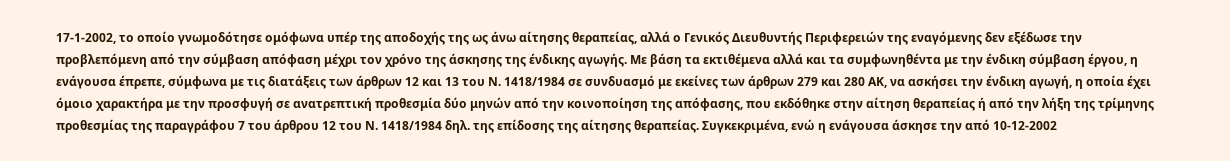17-1-2002, το οποίο γνωμοδότησε ομόφωνα υπέρ της αποδοχής της ως άνω αίτησης θεραπείας, αλλά ο Γενικός Διευθυντής Περιφερειών της εναγόμενης δεν εξέδωσε την προβλεπόμενη από την σύμβαση απόφαση μέχρι τον χρόνο της άσκησης της ένδικης αγωγής. Με βάση τα εκτιθέμενα αλλά και τα συμφωνηθέντα με την ένδικη σύμβαση έργου, η ενάγουσα έπρεπε, σύμφωνα με τις διατάξεις των άρθρων 12 και 13 του Ν. 1418/1984 σε συνδυασμό με εκείνες των άρθρων 279 και 280 ΑΚ, να ασκήσει την ένδικη αγωγή, η οποία έχει όμοιο χαρακτήρα με την προσφυγή σε ανατρεπτική προθεσμία δύο μηνών από την κοινοποίηση της απόφασης, που εκδόθηκε στην αίτηση θεραπείας ή από την λήξη της τρίμηνης προθεσμίας της παραγράφου 7 του άρθρου 12 του Ν. 1418/1984 δηλ. της επίδοσης της αίτησης θεραπείας. Συγκεκριμένα, ενώ η ενάγουσα άσκησε την από 10-12-2002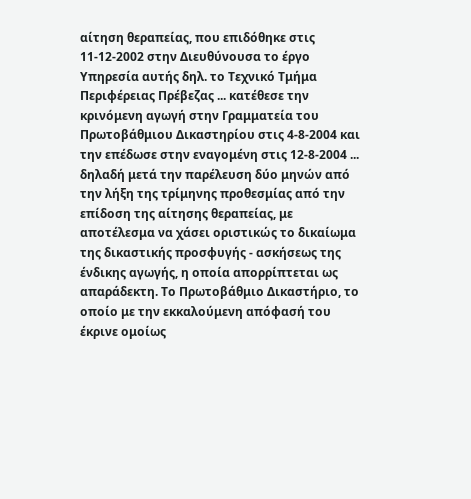αίτηση θεραπείας, που επιδόθηκε στις 11-12-2002 στην Διευθύνουσα το έργο Υπηρεσία αυτής δηλ. το Τεχνικό Τμήμα Περιφέρειας Πρέβεζας ... κατέθεσε την κρινόμενη αγωγή στην Γραμματεία του Πρωτοβάθμιου Δικαστηρίου στις 4-8-2004 και την επέδωσε στην εναγομένη στις 12-8-2004 ... δηλαδή μετά την παρέλευση δύο μηνών από την λήξη της τρίμηνης προθεσμίας από την επίδοση της αίτησης θεραπείας, με αποτέλεσμα να χάσει οριστικώς το δικαίωμα της δικαστικής προσφυγής - ασκήσεως της ένδικης αγωγής, η οποία απορρίπτεται ως απαράδεκτη. Το Πρωτοβάθμιο Δικαστήριο, το οποίο με την εκκαλούμενη απόφασή του έκρινε ομοίως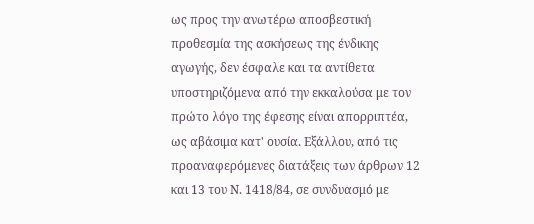ως προς την ανωτέρω αποσβεστική προθεσμία της ασκήσεως της ένδικης αγωγής, δεν έσφαλε και τα αντίθετα υποστηριζόμενα από την εκκαλούσα με τον πρώτο λόγο της έφεσης είναι απορριπτέα, ως αβάσιμα κατ' ουσία. Εξάλλου, από τις προαναφερόμενες διατάξεις των άρθρων 12 και 13 του Ν. 1418/84, σε συνδυασμό με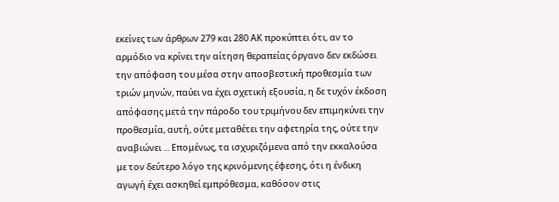εκείνες των άρθρων 279 και 280 ΑΚ προκύπτει ότι, αν το αρμόδιο να κρίνει την αίτηση θεραπείας όργανο δεν εκδώσει την απόφαση του μέσα στην αποσβεστική προθεσμία των τριών μηνών, παύει να έχει σχετική εξουσία, η δε τυχόν έκδοση απόφασης μετά την πάροδο του τριμήνου δεν επιμηκύνει την προθεσμία, αυτή, ούτε μεταθέτει την αφετηρία της, ούτε την αναβιώνει ... Επομένως, τα ισχυριζόμενα από την εκκαλούσα με τον δεύτερο λόγο της κρινόμενης έφεσης, ότι η ένδικη αγωγή έχει ασκηθεί εμπρόθεσμα, καθόσον στις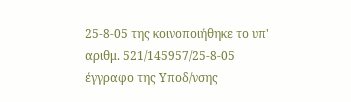25-8-05 της κοινοποιήθηκε το υπ' αριθμ. 521/145957/25-8-05 έγγραφο της Υποδ/νσης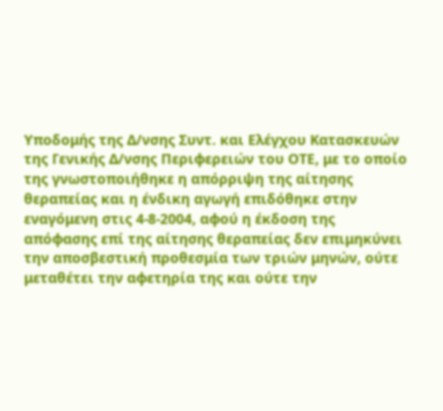Υποδομής της Δ/νσης Συντ. και Ελέγχου Κατασκευών της Γενικής Δ/νσης Περιφερειών του ΟΤΕ, με το οποίο της γνωστοποιήθηκε η απόρριψη της αίτησης θεραπείας και η ένδικη αγωγή επιδόθηκε στην εναγόμενη στις 4-8-2004, αφού η έκδοση της απόφασης επί της αίτησης θεραπείας δεν επιμηκύνει την αποσβεστική προθεσμία των τριών μηνών, ούτε μεταθέτει την αφετηρία της και ούτε την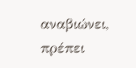αναβιώνει, πρέπει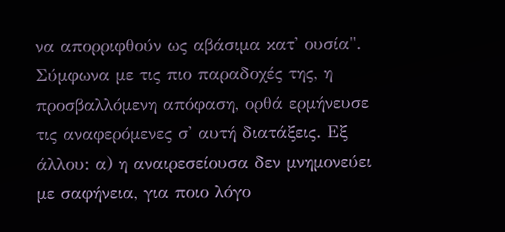να απορριφθούν ως αβάσιμα κατ' ουσία". Σύμφωνα με τις πιο παραδοχές της, η προσβαλλόμενη απόφαση, ορθά ερμήνευσε τις αναφερόμενες σ' αυτή διατάξεις. Εξ άλλου: α) η αναιρεσείουσα δεν μνημονεύει με σαφήνεια, για ποιο λόγο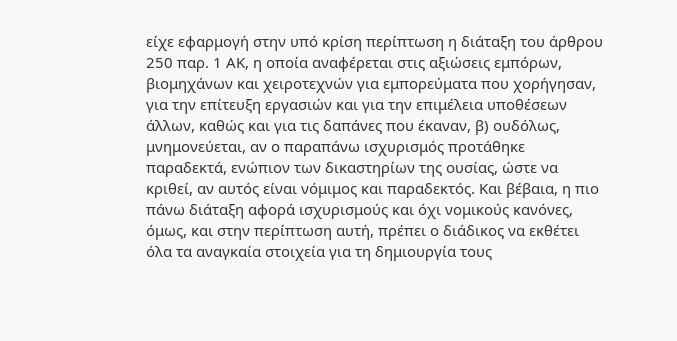είχε εφαρμογή στην υπό κρίση περίπτωση η διάταξη του άρθρου 250 παρ. 1 ΑΚ, η οποία αναφέρεται στις αξιώσεις εμπόρων, βιομηχάνων και χειροτεχνών για εμπορεύματα που χορήγησαν, για την επίτευξη εργασιών και για την επιμέλεια υποθέσεων άλλων, καθώς και για τις δαπάνες που έκαναν, β) ουδόλως, μνημονεύεται, αν ο παραπάνω ισχυρισμός προτάθηκε παραδεκτά, ενώπιον των δικαστηρίων της ουσίας, ώστε να κριθεί, αν αυτός είναι νόμιμος και παραδεκτός. Και βέβαια, η πιο πάνω διάταξη αφορά ισχυρισμούς και όχι νομικούς κανόνες, όμως, και στην περίπτωση αυτή, πρέπει ο διάδικος να εκθέτει όλα τα αναγκαία στοιχεία για τη δημιουργία τους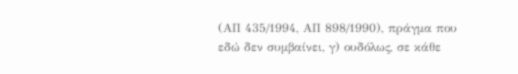(ΑΠ 435/1994, ΑΠ 898/1990), πράγμα που εδώ δεν συμβαίνει, γ) ουδόλως, σε κάθε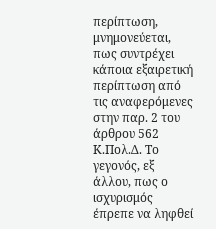περίπτωση, μνημονεύεται, πως συντρέχει κάποια εξαιρετική περίπτωση από τις αναφερόμενες στην παρ. 2 του άρθρου 562 Κ.Πολ.Δ. Το γεγονός, εξ άλλου, πως ο ισχυρισμός έπρεπε να ληφθεί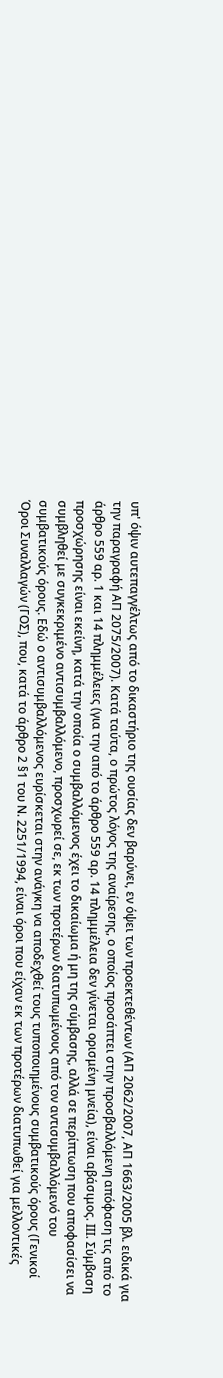υπ' όψιν αυτεπαγγέλτως από το δικαστήριο της ουσίας δεν βαρύνει, εν όψει των προεκτεθέντων (ΑΠ 2062/2007, ΑΠ 1663/2005 βλ. ειδικά για την παραγραφή ΑΠ 2075/2007). Κατά ταύτα, ο πρώτος λόγος της αναίρεσης, ο οποίος προσάπτει στην προσβαλλόμενη απόφαση τις από το άρθρο 559 αρ. 1 και 14 πλημμέλειες (για την από το άρθρο 559 αρ. 14 πλημμέλεια δεν γίνεται ορισμένη μνεία), είναι αβάσιμος. ΙΙΙ. Σύμβαση προσχώρησης είναι εκείνη, κατά την οποία ο συμβαλλόμενος έχει το δικαίωμα ή μη της σύμβασης, αλλά σε περίπτωση που αποφασίσει να συμβληθεί με συγκεκριμένο αντισυμβαλλόμενο, προσχωρεί σε, εκ των προτέρων διατυπωμένους από τον αντισυμβαλλόμενό του συμβατικούς όρους. Εδώ ο αντισυμβαλλόμενος ευρίσκεται στην ανάγκη να αποδεχθεί τους τυποποιημένους συμβατικούς όρους (Γενικοί Όροι Συναλλαγών (ΓΟΣ), που, κατά το άρθρο 2 §1 του Ν. 2251/1994, είναι όροι που είχαν εκ των προτέρων διατυπωθεί για μελλοντικές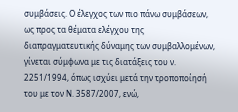συμβάσεις. Ο έλεγχος των πιο πάνω συμβάσεων, ως προς τα θέματα ελέγχου της διαπραγματευτικής δύναμης των συμβαλλομένων, γίνεται σύμφωνα με τις διατάξεις του ν. 2251/1994, όπως ισχύει μετά την τροποποίησή του με τον Ν. 3587/2007, ενώ,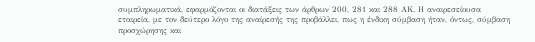συμπληρωματικά, εφαρμόζονται οι διατάξεις των άρθρων 200, 281 και 288 ΑΚ. Η αναιρεσείουσα εταιρεία, με τον δεύτερο λόγο της αναίρεσής της προβάλλει, πως η ένδικη σύμβαση ήταν, όντως, σύμβαση προσχώρησης και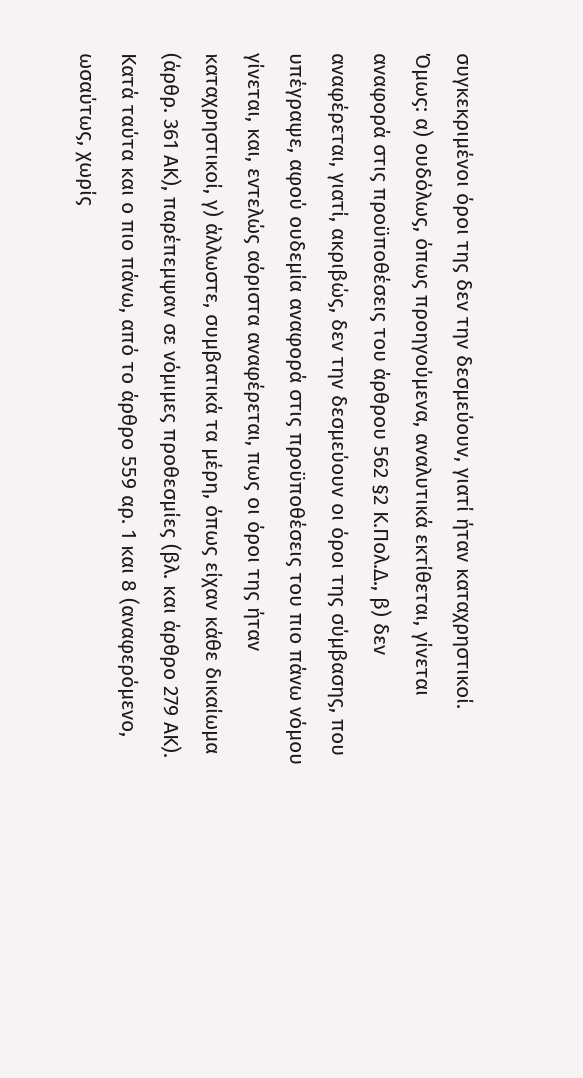συγκεκριμένοι όροι της δεν την δεσμεύουν, γιατί ήταν καταχρηστικοί. Όμως: α) ουδόλως, όπως προηγούμενα, αναλυτικά εκτίθεται, γίνεται αναφορά στις προϋποθέσεις του άρθρου 562 §2 Κ.Πολ.Δ., β) δεν αναφέρεται, γιατί, ακριβώς, δεν την δεσμεύουν οι όροι της σύμβασης, που υπέγραψε, αφού ουδεμία αναφορά στις προϋποθέσεις του πιο πάνω νόμου γίνεται, και, εντελώς αόριστα αναφέρεται, πως οι όροι της ήταν καταχρηστικοί, γ) άλλωστε, συμβατικά τα μέρη, όπως είχαν κάθε δικαίωμα (άρθρ. 361 ΑΚ), παρέπεμψαν σε νόμιμες προθεσμίες (βλ. και άρθρο 279 ΑΚ). Κατά ταύτα και ο πιο πάνω, από το άρθρο 559 αρ. 1 και 8 (αναφερόμενο, ωσαύτως, χωρίς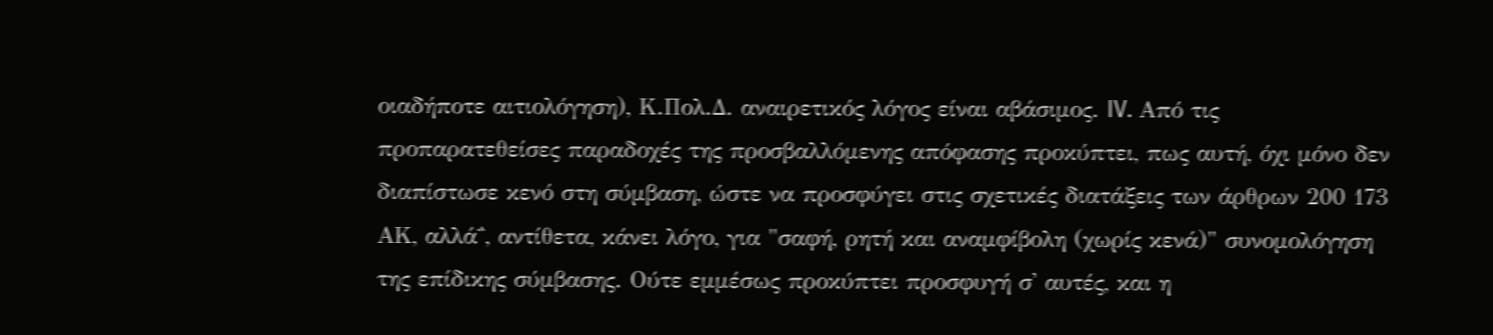οιαδήποτε αιτιολόγηση), Κ.Πολ.Δ. αναιρετικός λόγος είναι αβάσιμος. IV. Από τις προπαρατεθείσες παραδοχές της προσβαλλόμενης απόφασης προκύπτει, πως αυτή, όχι μόνο δεν διαπίστωσε κενό στη σύμβαση, ώστε να προσφύγει στις σχετικές διατάξεις των άρθρων 200 173 ΑΚ, αλλά΅, αντίθετα, κάνει λόγο, για "σαφή, ρητή και αναμφίβολη (χωρίς κενά)" συνομολόγηση της επίδικης σύμβασης. Ούτε εμμέσως προκύπτει προσφυγή σ' αυτές, και η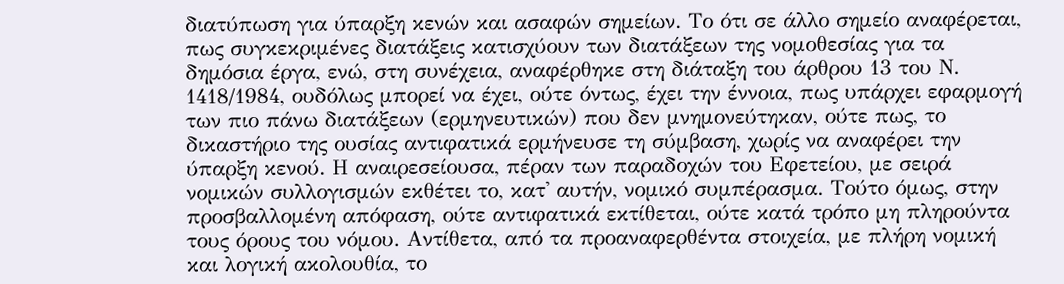διατύπωση για ύπαρξη κενών και ασαφών σημείων. Το ότι σε άλλο σημείο αναφέρεται, πως συγκεκριμένες διατάξεις κατισχύουν των διατάξεων της νομοθεσίας για τα δημόσια έργα, ενώ, στη συνέχεια, αναφέρθηκε στη διάταξη του άρθρου 13 του Ν. 1418/1984, ουδόλως μπορεί να έχει, ούτε όντως, έχει την έννοια, πως υπάρχει εφαρμογή των πιο πάνω διατάξεων (ερμηνευτικών) που δεν μνημονεύτηκαν, ούτε πως, το δικαστήριο της ουσίας αντιφατικά ερμήνευσε τη σύμβαση, χωρίς να αναφέρει την ύπαρξη κενού. Η αναιρεσείουσα, πέραν των παραδοχών του Εφετείου, με σειρά νομικών συλλογισμών εκθέτει το, κατ' αυτήν, νομικό συμπέρασμα. Τούτο όμως, στην προσβαλλομένη απόφαση, ούτε αντιφατικά εκτίθεται, ούτε κατά τρόπο μη πληρούντα τους όρους του νόμου. Αντίθετα, από τα προαναφερθέντα στοιχεία, με πλήρη νομική και λογική ακολουθία, το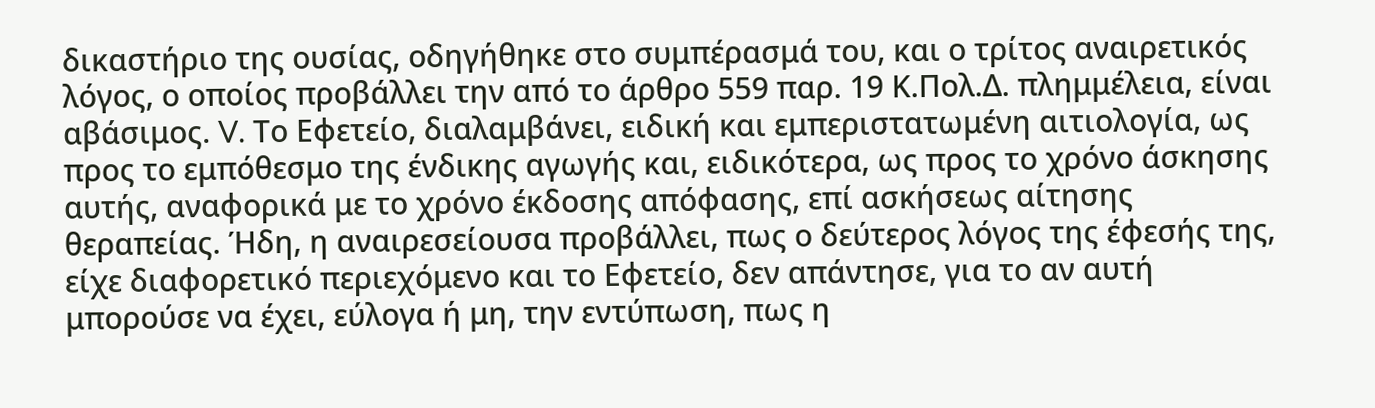δικαστήριο της ουσίας, οδηγήθηκε στο συμπέρασμά του, και ο τρίτος αναιρετικός λόγος, ο οποίος προβάλλει την από το άρθρο 559 παρ. 19 Κ.Πολ.Δ. πλημμέλεια, είναι αβάσιμος. V. Το Εφετείο, διαλαμβάνει, ειδική και εμπεριστατωμένη αιτιολογία, ως προς το εμπόθεσμο της ένδικης αγωγής και, ειδικότερα, ως προς το χρόνο άσκησης αυτής, αναφορικά με το χρόνο έκδοσης απόφασης, επί ασκήσεως αίτησης θεραπείας. Ήδη, η αναιρεσείουσα προβάλλει, πως ο δεύτερος λόγος της έφεσής της, είχε διαφορετικό περιεχόμενο και το Εφετείο, δεν απάντησε, για το αν αυτή μπορούσε να έχει, εύλογα ή μη, την εντύπωση, πως η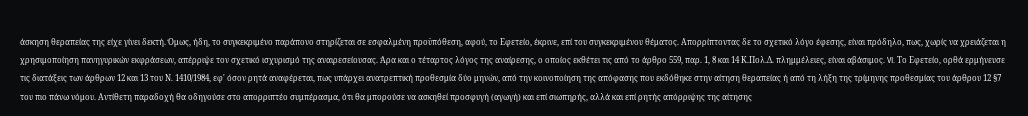άσκηση θεραπείας της είχε γίνει δεκτή. Όμως, ήδη, το συγκεκριμένο παράπονο στηρίζεται σε εσφαλμένη προϋπόθεση, αφού, το Εφετείο, έκρινε, επί του συγκεκριμένου θέματος. Απορρίπτοντας δε το σχετικό λόγο έφεσης, είναι πρόδηλο, πως, χωρίς να χρειάζεται η χρησιμοποίηση πανηγυρικών εκφράσεων, απέρριψε τον σχετικό ισχυρισμό της αναιρεσείουσας. Άρα και ο τέταρτος λόγος της αναίρεσης, ο οποίος εκθέτει τις από το άρθρο 559, παρ. 1, 8 και 14 Κ.Πολ.Δ. πλημμέλειες, είναι αβάσιμος. VI. Το Εφετείο, ορθά ερμήνευσε τις διατάξεις των άρθρων 12 και 13 του Ν. 1410/1984, εφ' όσον ρητά αναφέρεται, πως υπάρχει ανατρεπτική προθεσμία δύο μηνών, από την κοινοποίηση της απόφασης που εκδόθηκε στην αίτηση θεραπείας ή από τη λήξη της τρίμηνης προθεσμίας του άρθρου 12 §7 του πιο πάνω νόμου. Αντίθετη παραδοχή θα οδηγούσε στο απορριπτέο συμπέρασμα, ότι θα μπορούσε να ασκηθεί προσφυγή (αγωγή) και επί σιωπηρής, αλλά και επί ρητής απόρριψης της αίτησης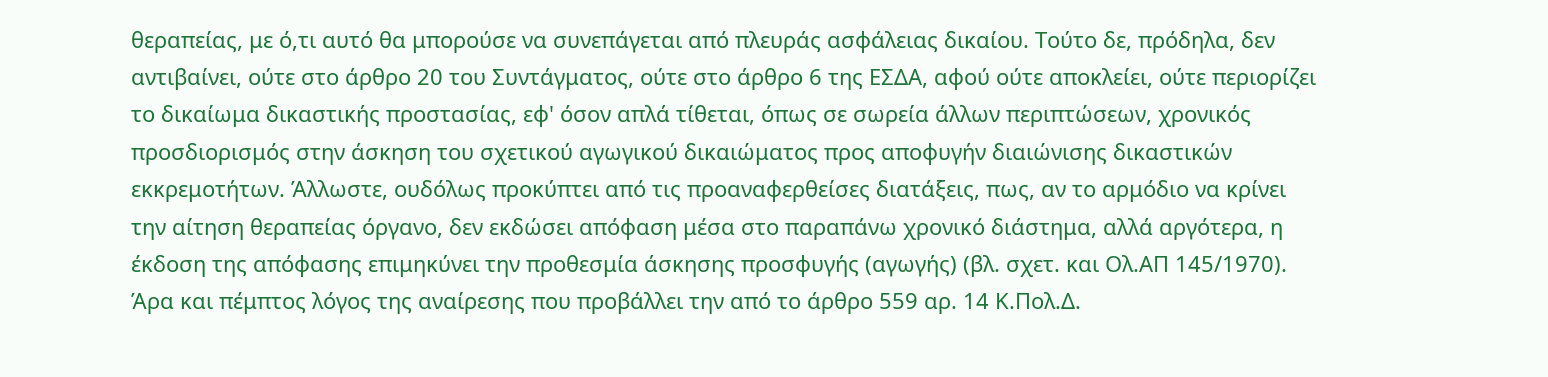θεραπείας, με ό,τι αυτό θα μπορούσε να συνεπάγεται από πλευράς ασφάλειας δικαίου. Τούτο δε, πρόδηλα, δεν αντιβαίνει, ούτε στο άρθρο 20 του Συντάγματος, ούτε στο άρθρο 6 της ΕΣΔΑ, αφού ούτε αποκλείει, ούτε περιορίζει το δικαίωμα δικαστικής προστασίας, εφ' όσον απλά τίθεται, όπως σε σωρεία άλλων περιπτώσεων, χρονικός προσδιορισμός στην άσκηση του σχετικού αγωγικού δικαιώματος προς αποφυγήν διαιώνισης δικαστικών εκκρεμοτήτων. Άλλωστε, ουδόλως προκύπτει από τις προαναφερθείσες διατάξεις, πως, αν το αρμόδιο να κρίνει την αίτηση θεραπείας όργανο, δεν εκδώσει απόφαση μέσα στο παραπάνω χρονικό διάστημα, αλλά αργότερα, η έκδοση της απόφασης επιμηκύνει την προθεσμία άσκησης προσφυγής (αγωγής) (βλ. σχετ. και Ολ.ΑΠ 145/1970). Άρα και πέμπτος λόγος της αναίρεσης που προβάλλει την από το άρθρο 559 αρ. 14 Κ.Πολ.Δ.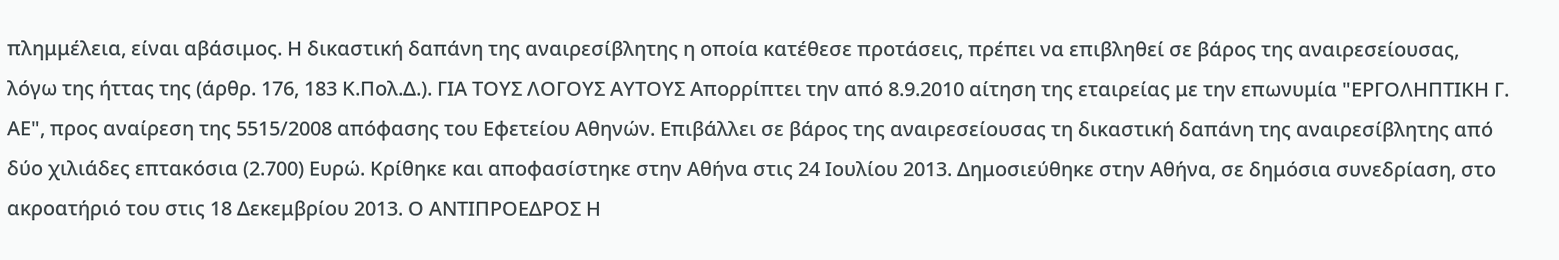πλημμέλεια, είναι αβάσιμος. Η δικαστική δαπάνη της αναιρεσίβλητης η οποία κατέθεσε προτάσεις, πρέπει να επιβληθεί σε βάρος της αναιρεσείουσας, λόγω της ήττας της (άρθρ. 176, 183 Κ.Πολ.Δ.). ΓΙΑ ΤΟΥΣ ΛΟΓΟΥΣ ΑΥΤΟΥΣ Απορρίπτει την από 8.9.2010 αίτηση της εταιρείας με την επωνυμία "ΕΡΓΟΛΗΠΤΙΚΗ Γ. ΑΕ", προς αναίρεση της 5515/2008 απόφασης του Εφετείου Αθηνών. Επιβάλλει σε βάρος της αναιρεσείουσας τη δικαστική δαπάνη της αναιρεσίβλητης από δύο χιλιάδες επτακόσια (2.700) Ευρώ. Κρίθηκε και αποφασίστηκε στην Αθήνα στις 24 Ιουλίου 2013. Δημοσιεύθηκε στην Αθήνα, σε δημόσια συνεδρίαση, στο ακροατήριό του στις 18 Δεκεμβρίου 2013. Ο ΑΝΤΙΠΡΟΕΔΡΟΣ Η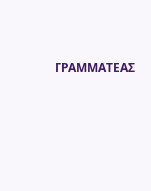ΓΡΑΜΜΑΤΕΑΣ